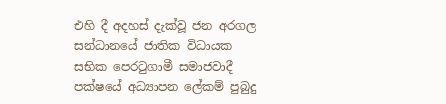එහි දී අදහස් දැක්වූ ජන අරගල සන්ධානයේ ජාතික විධායක සභික පෙරටුගාමී සමාජවාදී පක්ෂයේ අධ්‍යාපන ලේකම් පුබුදු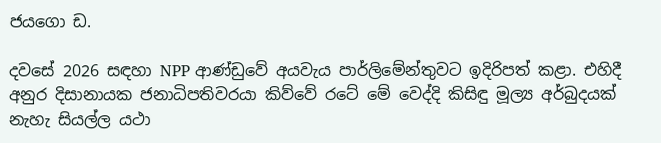ජයගො ඩ.

දවසේ 2026 සඳහා NPP ආණ්ඩුවේ අයවැය පාර්ලිමේන්තුවට ඉදිරිපත් කළා. එහිදී අනුර දිසානායක ජනාධිපතිවරයා කිව්වේ රටේ මේ වෙද්දි කිසිඳු මූල්‍ය අර්බුදයක් නැහැ සියල්ල යථා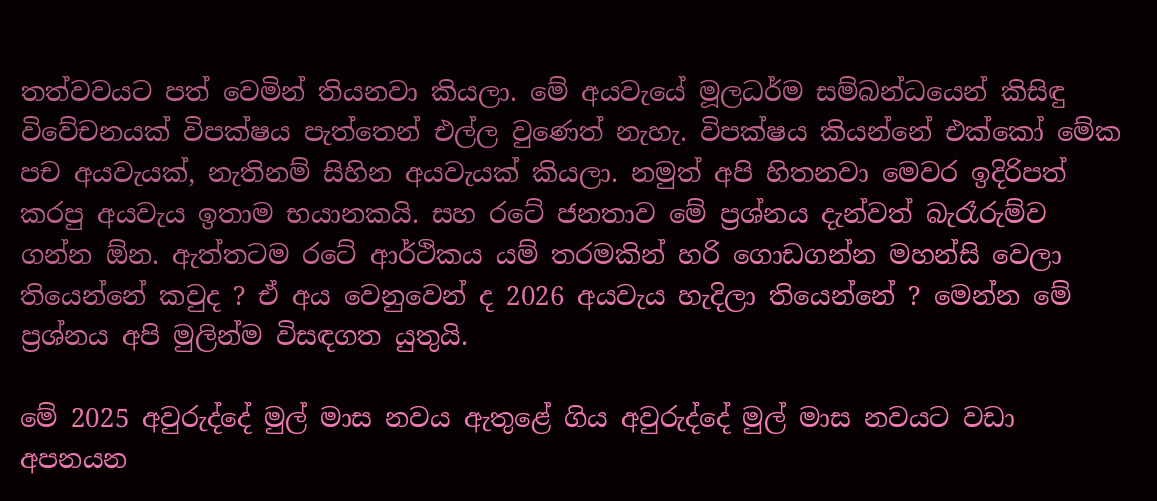තත්වවයට පත් වෙමින් තියනවා කියලා. මේ අයවැයේ මූලධර්ම සම්බන්ධයෙන් කිසිඳු විවේචනයක් විපක්ෂය පැත්තෙන් එල්ල වුණෙත් නැහැ. විපක්ෂය කියන්නේ එක්කෝ මේක පච අයවැයක්, නැතිනම් සිහින අයවැයක් කියලා. නමුත් අපි හිතනවා මෙවර ඉදිරිපත් කරපු අයවැය ඉතාම භයානකයි. සහ රටේ ජනතාව මේ ප්‍රශ්නය දැන්වත් බැරෑරුම්ව ගන්න ඕන. ඇත්තටම රටේ ආර්ථිකය යම් තරමකින් හරි ගොඩගන්න මහන්සි වෙලා තියෙන්නේ කවුද ? ඒ අය වෙනුවෙන් ද 2026 අයවැය හැදිලා තියෙන්නේ ? මෙන්න මේ ප්‍රශ්නය අපි මුලින්ම විසඳගත යුතුයි.

මේ 2025 අවුරුද්දේ මුල් මාස නවය ඇතුළේ ගිය අවුරුද්දේ මුල් මාස නවයට වඩා අපනයන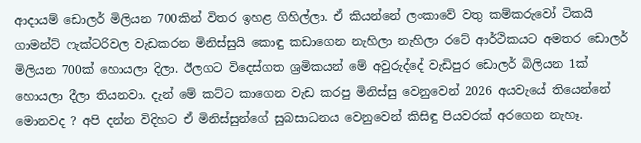ආදායම් ඩොලර් මිලියන 700කින් විතර ඉහළ ගිහිල්ලා. ඒ කියන්නේ ලංකාවේ වතු කම්කරුවෝ ටිකයි ගාමන්ට් ෆැක්ටරිවල වැඩකරන මිනිස්සුයි කොඳු කඩාගෙන නැහිලා නැහිලා රටේ ආර්ථිකයට අමතර ඩොලර් මිලියන 700ක් හොයලා දිලා. ඊලගට විදෙස්ගත ශ්‍රමිකයන් මේ අවුරුද්දේ වැඩිපුර ඩොලර් බිලියන 1ක් හොයලා දීලා තියනවා. දැන් මේ කට්ට කාගෙන වැඩ කරපු මිනිස්සු වෙනුවෙන් 2026 අයවැයේ තියෙන්නේ මොනවද ? අපි දන්න විදිහට ඒ මිනිස්සුන්ගේ සුබසාධනය වෙනුවෙන් කිසිඳු පියවරක් අරගෙන නැහෑ.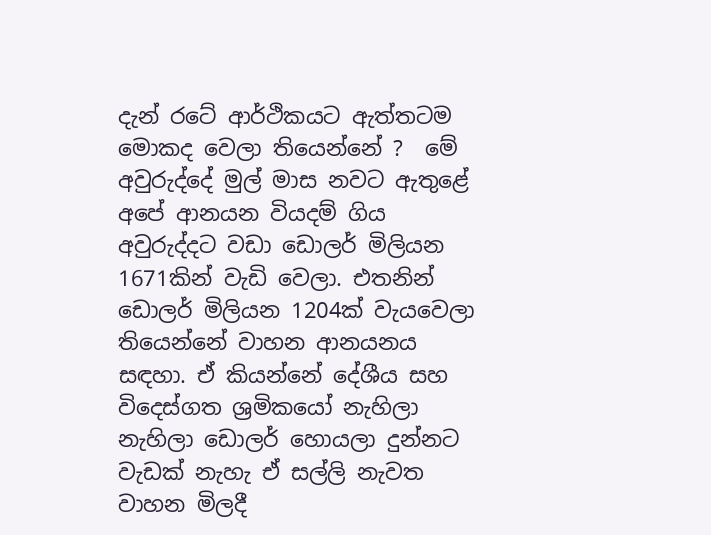දැන් රටේ ආර්ථිකයට ඇත්තටම මොකද වෙලා තියෙන්නේ ?  මේ අවුරුද්දේ මුල් මාස නවට ඇතුළේ අපේ ආනයන වියදම් ගිය අවුරුද්දට වඩා ඩොලර් මිලියන 1671කින් වැඩි වෙලා. එතනින් ඩොලර් මිලියන 1204ක් වැයවෙලා තියෙන්නේ වාහන ආනයනය සඳහා. ඒ කියන්නේ දේශීය සහ විදෙස්ගත ශ්‍රමිකයෝ නැහිලා නැහිලා ඩොලර් හොයලා දුන්නට වැඩක් නැහැ ඒ සල්ලි නැවත වාහන මිලදී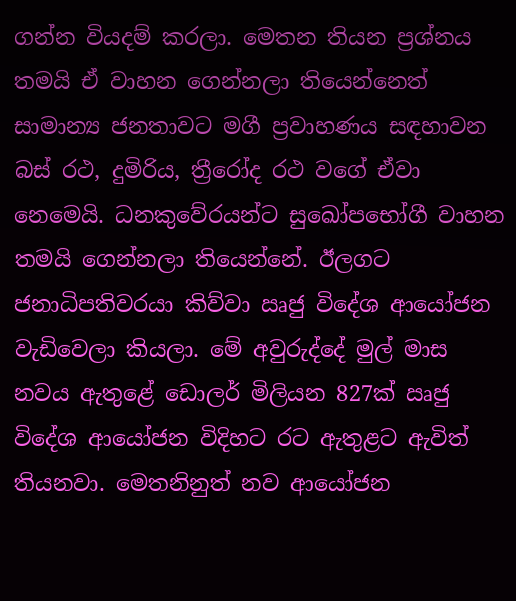ගන්න වියදම් කරලා. මෙතන තියන ප්‍රශ්නය තමයි ඒ වාහන ගෙන්නලා තියෙන්නෙත් සාමාන්‍ය ජනතාවට මගී ප්‍රවාහණය සඳහාවන බස්‍ රථ, දුමිරිය, ත්‍රීරෝද රථ වගේ ඒවා නෙමෙයි. ධනකුවේරයන්ට සුඛෝපභෝගී වාහන තමයි ගෙන්නලා තියෙන්නේ. ඊලගට ජනාධිපතිවරයා කිව්වා ඍජු විදේශ ආයෝජන වැඩිවෙලා කියලා. මේ අවුරුද්දේ මුල් මාස නවය ඇතුළේ ඩොලර් මිලියන 827ක් ඍජු විදේශ ආයෝජන විදිහට රට ඇතුළට ඇවිත් තියනවා. මෙතනිනුත් නව ආයෝජන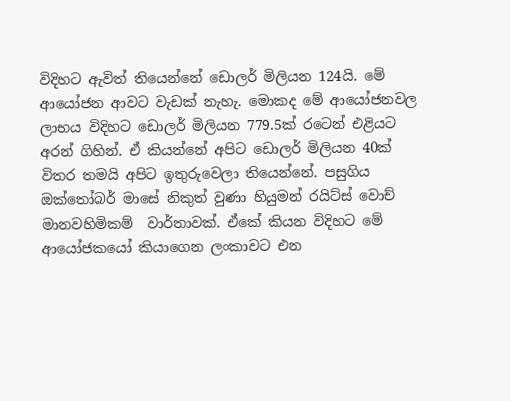විදිහට ඇවිත් තියෙන්නේ ඩොලර් මිලියන 124යි. මේ ආයෝජන ආවට වැඩක් නැහැ. මොකද මේ ආයෝජනවල ලාභය විදිහට ඩොලර් මිලියන 779.5ක් රටෙන් එළියට අරන් ගිහින්. ඒ කියන්නේ අපිට ඩොලර් මිලියන 40ක් විතර තමයි අපිට ඉතුරුවෙලා තියෙන්නේ. පසුගිය ඔක්තෝබර් මාසේ නිකුත් වුණා හියුමන් රයිට්ස් වොච් මානවහිමිකම්  වාර්තාවක්. ඒකේ කියන විදිහට මේ ආයෝජකයෝ කියාගෙන ලංකාවට එන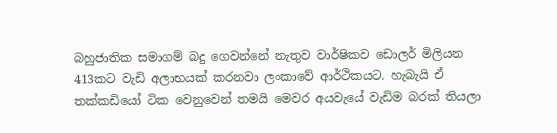බහුජාතික සමාගම් බදු ගෙවන්නේ නැතුව වාර්ෂිකව ඩොලර් මිලියන 413කට වැඩි අලාභයක් කරනවා ලංකාවේ ආර්ථිකයට. හැබැයි ඒ තක්කඩියෝ ටික වෙනුවෙන් තමයි මෙවර අයවැයේ වැඩිම බරක් තියලා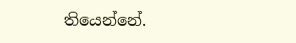තියෙන්නේ.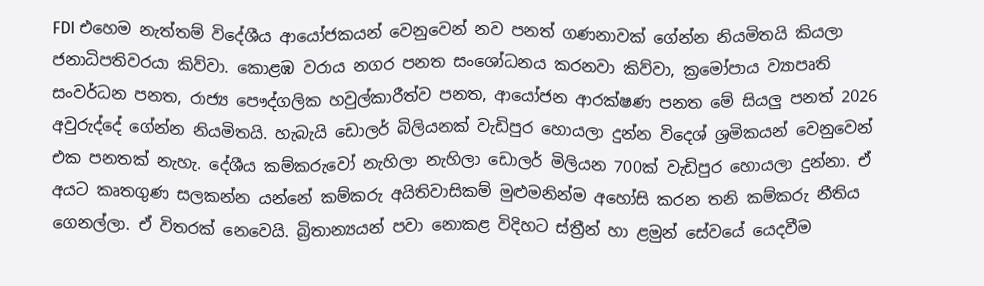FDI එහෙම නැත්තම් විදේශීය ආයෝජකයන් වෙනුවෙන් නව පනත් ගණනාවක් ගේන්න නියමිතයි කියලා ජනාධිපතිවරයා කිව්වා. කොළඹ වරාය නගර පනත සංශෝධනය කරනවා කිව්වා, ක්‍රමෝපාය ව්‍යාපෘති සංවර්ධන පනත, රාජ්‍ය පෞද්ගලික හවුල්කාරීත්ව පනත, ආයෝජන ආරක්ෂණ පනත මේ සියලු පනත් 2026 අවුරුද්දේ ගේන්න නියමිතයි. හැබැයි ඩොලර් බිලියනක් වැඩිපුර හොයලා දුන්න විදෙශ් ශ්‍රමිකයන් වෙනුවෙන් එක පනතක් නැහැ. දේශීය කම්කරුවෝ නැහිලා නැහිලා ඩොලර් මිලියන 700ක් වැඩිපුර හොයලා දුන්නා. ඒ අයට කෘතගුණ සලකන්න යන්නේ කම්කරු අයිතිවාසිකම් මුළුමනින්ම අහෝසි කරන තනි කම්කරු නීතිය ගෙනල්ලා. ඒ විතරක් නෙවෙයි. බ්‍රිතාන්‍යයන් පවා නොකළ විදිහට ස්ත්‍රීන් හා ළමුන් සේවයේ යෙදවීම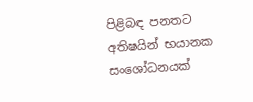පිළිබඳ පනතට අතිෂයින් භයානක සංශෝධනයක්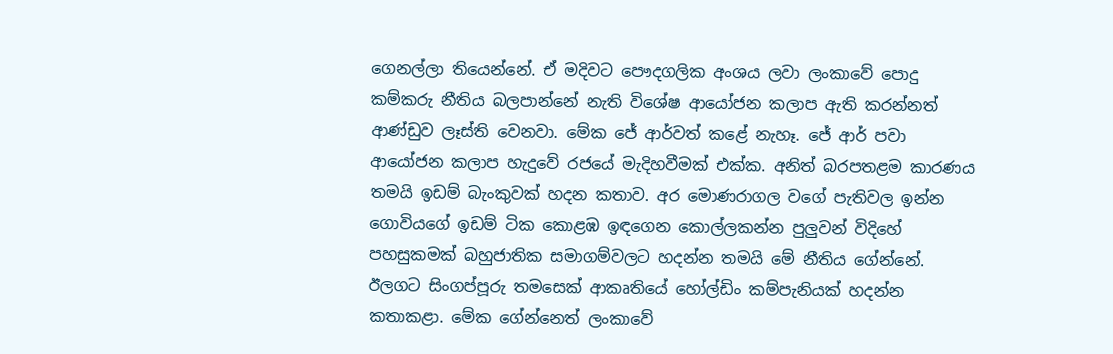ගෙනල්ලා තියෙන්නේ. ඒ මදිවට පෞදගලික අංශය ලවා ලංකාවේ පොදු කම්කරු නීතිය බලපාන්නේ නැති විශේෂ ආයෝජන කලාප ඇති කරන්නත් ආණ්ඩුව ලෑස්ති වෙනවා. මේක ජේ ආර්වත් කළේ නැහෑ. ජේ ආර් පවා ආයෝජන කලාප හැදුවේ රජයේ මැදිහවීමක් එක්ක. අනිත් බරපතළම කාරණය තමයි ඉඩම් බැංකුවක් හදන කතාව. අර මොණරාගල වගේ පැතිවල ඉන්න ගොවියගේ ඉඩම් ටික කොළඹ ඉඳගෙන කොල්ලකන්න පුලුවන් විදිහේ පහසුකමක් බහුජාතික සමාගම්වලට හදන්න තමයි මේ නීතිය ගේන්නේ. ඊලගට සිංගප්පූරු තමසෙක් ආකෘතියේ හෝල්ඩිං කම්පැනියක් හදන්න කතාකළා. මේක ගේන්නෙත් ලංකාවේ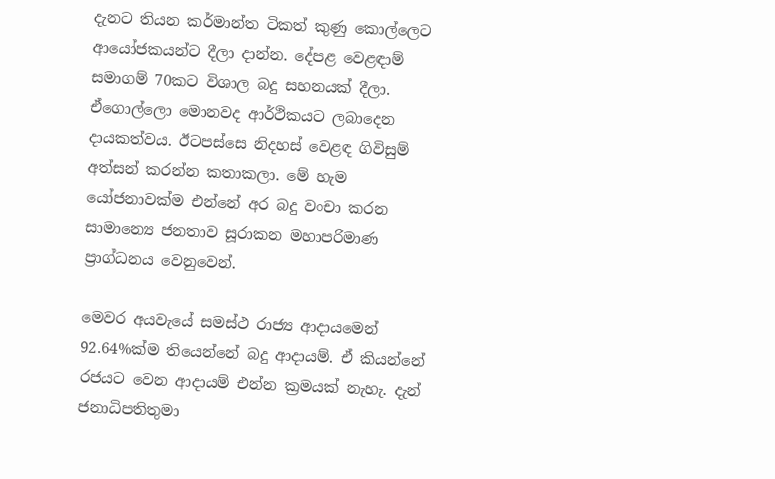දැනට තියන කර්මාන්ත ටිකත් කුණු කොල්ලෙට ආයෝජකයන්ට දීලා දාන්න. දේපළ වෙළඳාම් සමාගම් 70කට විශාල බදු සහනයක් දීලා. ඒගොල්ලො මොනවද ආර්ථිකයට ලබාදෙන දායකත්වය. ඊටපස්සෙ නිදහස් වෙළඳ ගිවිසුම් අත්සන් කරන්න කතාකලා. මේ හැම යෝජනාවක්ම එන්නේ අර බදු වංචා කරන සාමාන්‍යෙ ජනතාව සූරාකන මහාපරිමාණ ප්‍රාග්ධනය වෙනුවෙන්.

මෙවර අයවැයේ සමස්ථ රාජ්‍ය ආදායමෙන් 92.64%ක්ම තියෙන්නේ බදු ආදායම්. ඒ කියන්නේ රජයට වෙන ආදායම් එන්න ක්‍රමයක් නැහැ. දැන් ජනාධිපතිතුමා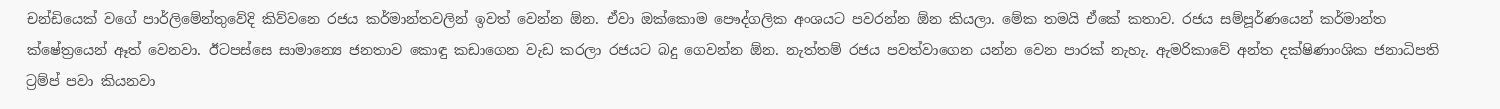චන්ඩියෙක් වගේ පාර්ලිමේන්තුවේදි කිව්වනෙ රජය කර්මාන්තවලින් ඉවත් වෙන්න ඕන. ඒවා ඔක්කොම පෞද්ගලික අංශයට පවරන්න ඕන කියලා. මේක තමයි ඒකේ කතාව. රජය සම්පූර්ණයෙන් කර්මාන්ත ක්ෂේත්‍රයෙන් ඈත් වෙනවා. ඊටපස්සෙ සාමාන්‍යෙ ජනතාව කොඳු කඩාගෙන වැඩ කරලා රජයට බදු ගෙවන්න ඕන. නැත්තම් රජය පවත්වාගෙන යන්න වෙන පාරක් නැහැ. ඇමරිකාවේ අන්ත දක්ෂිණාංශික ජනාධිපති ට්‍රම්ප් පවා කියනවා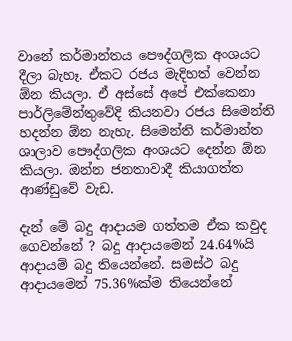වානේ කර්මාන්තය පෞද්ගලික අංශයට දීලා බැහෑ. ඒකට රජය මැදිහත් වෙන්න ඕන කියලා. ඒ අස්සේ අපේ එක්කෙනා පාර්ලිමේන්තුවේදි කියනවා රජය සිමෙන්ති හදන්න ඕන නැහැ. සිමෙන්ති කර්මාන්ත ශාලාව පෞද්ගලික අංශයට දෙන්න ඕන කියලා. ඔන්න ජනතාවාදී කියාගත්ත ආණ්ඩුවේ වැඩ.

දැන් මේ බදු ආදායම ගත්තම ඒක කවුද ගෙවන්නේ ? බදු ආදායමෙන් 24.64%යි ආදායම් බදු තියෙන්නේ. සමස්ථ බදු ආදායමෙන් 75.36%ක්ම තියෙන්නේ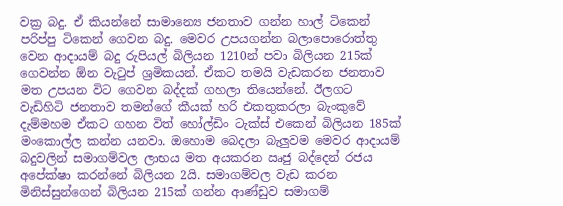වක්‍ර බදු. ඒ කියන්නේ සාමාන්‍යෙ ජනතාව ගන්න හාල් ටිකෙන් පරිප්පු ටිකෙන් ගෙවන බදු. මෙවර උපයගන්න බලාපොරොත්තු වෙන ආදායම් බදු රුපියල් බිලියන 1210න් පවා බිලියන 215ක් ගෙවන්න ඕන වැටුප් ශ්‍රමිකයන්. ඒකට තමයි වැඩකරන ජනතාව මත උපයන විට ගෙවන බද්දක් ගහලා තියෙන්නේ. ඊලගට වැඩිහිටි ජනතාව තමන්ගේ කීයක් හරි එකතුකරලා බැංකුවේ දැම්මහම ඒකට ගහන විත් හෝල්ඩිං ටැක්ස් එකෙන් බිලියන 185ක් මංකොල්ල කන්න යනවා. ඔහොම බෙදලා බැලුවම මෙවර ආදායම් බදුවලින් සමාගම්වල ලාභය මත අයකරන ඍජු බද්දෙන් රජය අපේක්ෂා කරන්නේ බිලියන 2යි. සමාගම්වල වැඩ කරන මිනිස්සුන්ගෙන් බිලියන 215ක් ගන්න ආණ්ඩුව සමාගම්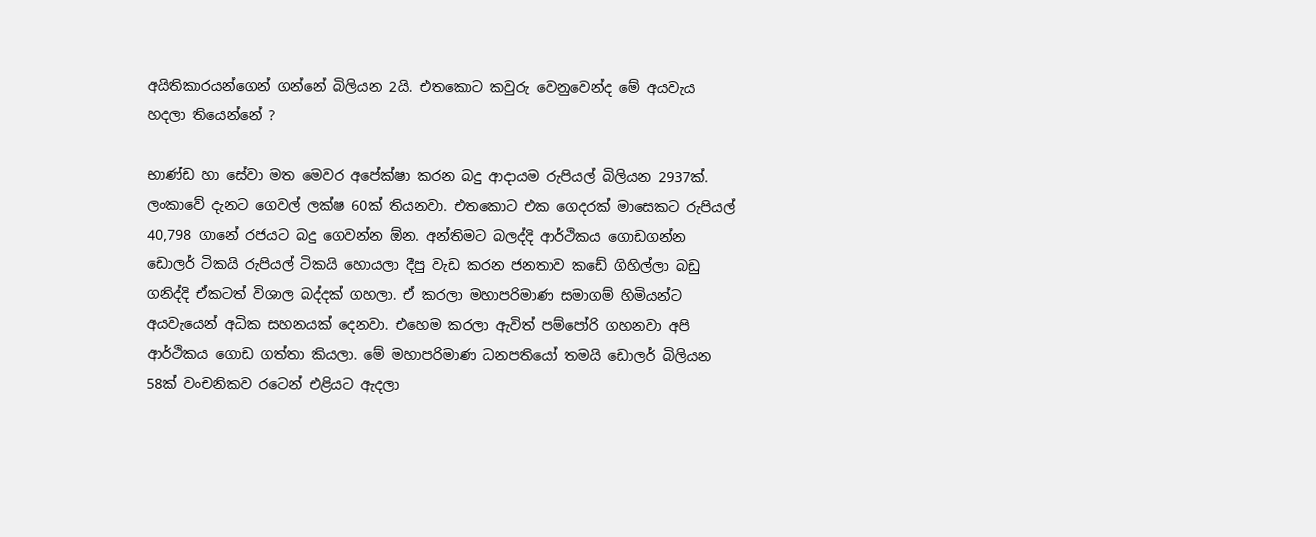අයිතිකාරයන්ගෙන් ගන්නේ බිලියන 2යි. එතකොට කවුරු වෙනුවෙන්ද මේ අයවැය හදලා තියෙන්නේ ?

භාණ්ඩ හා සේවා මත මෙවර අපේක්ෂා කරන බදු ආදායම රුපියල් බිලියන 2937ක්. ලංකාවේ දැනට ගෙවල් ලක්ෂ 60ක් තියනවා. එතකොට එක ගෙදරක් මාසෙකට රුපියල් 40,798 ගානේ රජයට බදු ගෙවන්න ඕන. අන්තිමට බලද්දි ආර්ථිකය ගොඩගන්න ඩොලර් ටිකයි රුපියල් ටිකයි හොයලා දීපු වැඩ කරන ජනතාව කඩේ ගිහිල්ලා බඩු ගනිද්දි ඒකටත් විශාල බද්දක් ගහලා. ඒ කරලා මහාපරිමාණ සමාගම් හිමියන්ට අයවැයෙන් අධික සහනයක් දෙනවා. එහෙම කරලා ඇවිත් පම්පෝරි ගහනවා අපි ආර්ථිකය ගොඩ ගත්තා කියලා. මේ මහාපරිමාණ ධනපතියෝ තමයි ඩොලර් බිලියන 58ක් වංචනිකව රටෙන් එළියට ඇදලා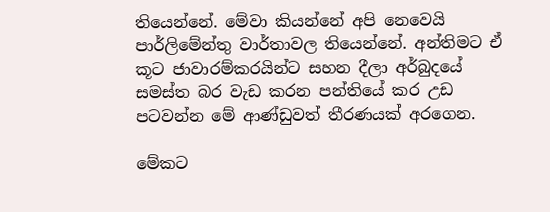තියෙන්නේ. මේවා කියන්නේ අපි නෙවෙයි පාර්ලිමේන්තු වාර්තාවල තියෙන්නේ. අන්තිමට ඒ කූට ජාවාරම්කරයින්ට සහන දීලා අර්බුදයේ සමස්ත බර වැඩ කරන පන්තියේ කර උඩ පටවන්න මේ ආණ්ඩුවත් තීරණයක් අරගෙන.

මේකට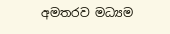අමතරව මධ්‍යම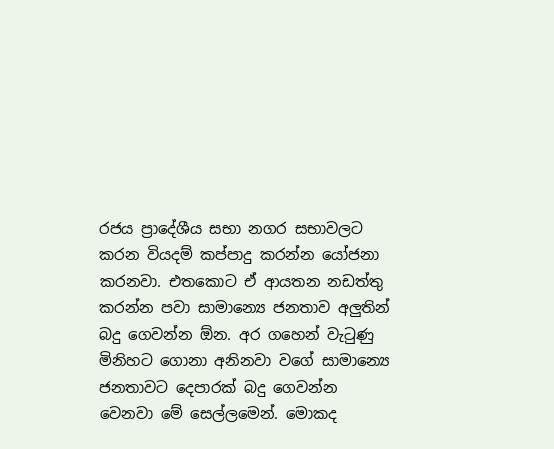රජය ප්‍රාදේශීය සභා නගර සභාවලට කරන වියදම් කප්පාදු කරන්න යෝජනා කරනවා. එතකොට ඒ ආයතන නඩත්තු කරන්න පවා සාමාන්‍යෙ ජනතාව අලුතින් බදු ගෙවන්න ඕන. අර ගහෙන් වැටුණු මිනිහට ගොනා අනිනවා වගේ සාමාන්‍යෙ ජනතාවට දෙපාරක් බදු ගෙවන්න වෙනවා මේ සෙල්ලමෙන්. මොකද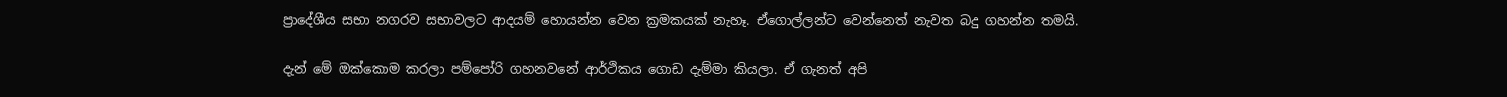ප්‍රාදේශීය සභා නගරව සභාවලට ආදයම් හොයන්න වෙන ක්‍රමකයක් නැහෑ. ඒගොල්ලන්ට වෙන්නෙත් නැවත බදු ගහන්න තමයි.

දැන් මේ ඔක්කොම කරලා පම්පෝරි ගහනවනේ ආර්ථිකය ගොඩ දැම්මා කියලා. ඒ ගැනත් අපි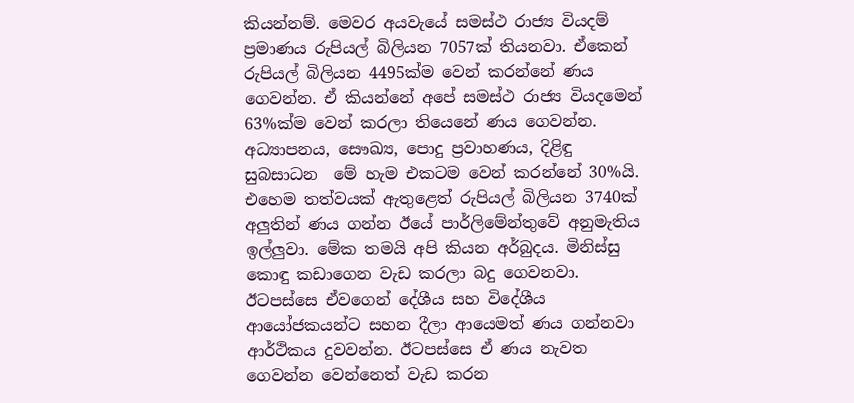කියන්නම්. මෙවර අයවැයේ සමස්ථ රාජ්‍ය වියදම් ප්‍රමාණය රුපියල් බිලියන 7057ක් තියනවා. ඒකෙන් රුපියල් බිලියන 4495ක්ම වෙන් කරන්නේ ණය ගෙවන්න. ඒ කියන්නේ අපේ සමස්ථ රාජ්‍ය වියදමෙන් 63%ක්ම වෙන් කරලා තියෙනේ ණය ගෙවන්න. අධ්‍යාපනය, සෞඛ්‍ය, පොදු ප්‍රවාහණය, දිළිඳු සුබසාධන  මේ හැම එකටම වෙන් කරන්නේ 30%යි. එහෙම තත්වයක් ඇතුළෙත් රුපියල් බිලියන 3740ක් අලුතින් ණය ගන්න ඊයේ පාර්ලිමේන්තුවේ අනුමැතිය ඉල්ලුවා. මේක තමයි අපි කියන අර්බුදය. මිනිස්සු කොඳු කඩාගෙන වැඩ කරලා බදු ගෙවනවා. ඊටපස්සෙ ඒවගෙන් දේශීය සහ විදේශීය ආයෝජකයන්ට සහන දීලා ආයෙමත් ණය ගන්නවා ආර්ථිකය දුවවන්න. ඊටපස්සෙ ඒ ණය නැවත ගෙවන්න වෙන්නෙත් වැඩ කරන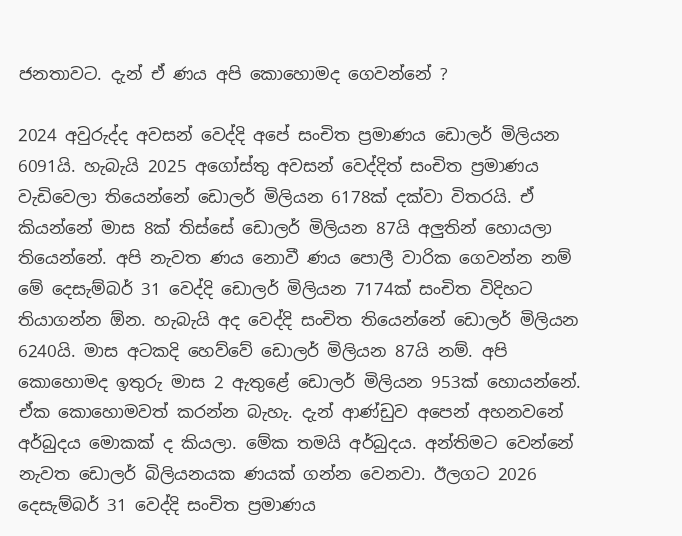ජනතාවට. දැන් ඒ ණය අපි කොහොමද ගෙවන්නේ ?

2024 අවුරුද්ද අවසන් වෙද්දි අපේ සංචිත ප්‍රමාණය ඩොලර් මිලියන 6091යි. හැබැයි 2025 අගෝස්තු අවසන් වෙද්දිත් සංචිත ප්‍රමාණය වැඩිවෙලා තියෙන්නේ ඩොලර් මිලියන 6178ක් දක්වා විතරයි. ඒ කියන්නේ මාස 8ක් තිස්සේ ඩොලර් මිලියන 87යි අලුතින් හොයලා තියෙන්නේ. අපි නැවත ණය නොවී ණය පොලී වාරික ගෙවන්න නම් මේ දෙසැම්බර් 31 වෙද්දි ඩොලර් මිලියන 7174ක් සංචිත විදිහට තියාගන්න ඕන. හැබැයි අද වෙද්දි සංචිත තියෙන්නේ ඩොලර් මිලියන 6240යි. මාස අටකදි හෙව්වේ ඩොලර් මිලියන 87යි නම්. අපි කොහොමද ඉතුරු මාස 2 ඇතුළේ ඩොලර් මිලියන 953ක් හොයන්නේ. ඒක කොහොමවත් කරන්න බැහැ. දැන් ආණ්ඩුව අපෙන් අහනවනේ අර්බුදය මොකක් ද කියලා. මේක තමයි අර්බුදය. අන්තිමට වෙන්නේ නැවත ඩොලර් බිලියනයක ණයක් ගන්න වෙනවා. ඊලගට 2026 දෙසැම්බර් 31 වෙද්දි සංචිත ප්‍රමාණය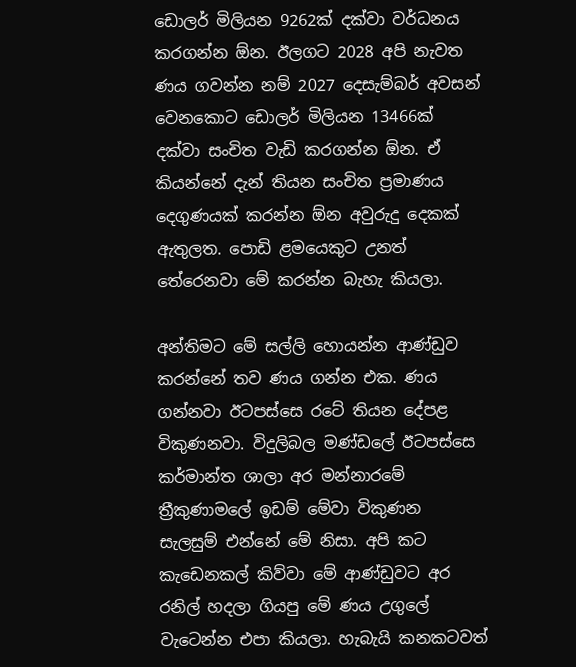ඩොලර් මිලියන 9262ක් දක්වා වර්ධනය කරගන්න ඕන. ඊලගට 2028 අපි නැවත ණය ගවන්න නම් 2027 දෙසැම්බර් අවසන් වෙනකොට ඩොලර් මිලියන 13466ක් දක්වා සංචිත වැඩි කරගන්න ඕන. ඒ කියන්නේ දැන් තියන සංචිත ප්‍රමාණය දෙගුණයක් කරන්න ඕන අවුරුදු දෙකක් ඇතුලත. පොඩි ළමයෙකුට උනත් තේරෙනවා මේ කරන්න බැහැ කියලා.

අන්තිමට මේ සල්ලි හොයන්න ආණ්ඩුව කරන්නේ තව ණය ගන්න එක. ණය ගන්නවා ඊටපස්සෙ රටේ තියන දේපළ විකුණනවා. විදුලිබල මණ්ඩලේ ඊටපස්සෙ කර්මාන්ත ශාලා අර මන්නාරමේ ත්‍රීකුණාමලේ ඉඩම් මේවා විකුණන සැලසුම් එන්නේ මේ නිසා. අපි කට කැඩෙනකල් කිව්වා මේ ආණ්ඩුවට අර රනිල් හදලා ගියපු මේ ණය උගුලේ වැටෙන්න එපා කියලා. හැබැයි කනකටවත්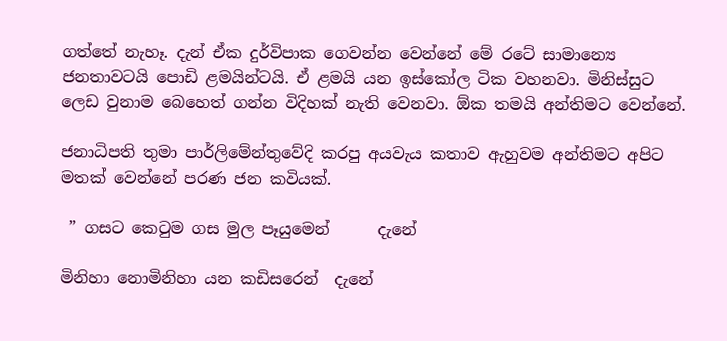ගත්තේ නැහෑ. දැන් ඒක දුර්විපාක ගෙවන්න වෙන්නේ මේ රටේ සාමාන්‍යෙ ජනතාවටයි පොඩි ළමයින්ටයි. ඒ ළමයි යන ඉස්කෝල ටික වහනවා. මිනිස්සුට ලෙඩ වුනාම බෙහෙත් ගන්න විදිහක් නැති වෙනවා. ඕක තමයි අන්තිමට වෙන්නේ.

ජනාධිපති තුමා පාර්ලිමේන්තුවේදි කරපු අයවැය කතාව ඇහුවම අන්තිමට අපිට මතක් වෙන්නේ පරණ ජන කවියක්.

 ” ගසට කෙටුම ගස මුල පෑයුමෙන්      දැනේ

මිනිහා නොමිනිහා යන කඩිසරෙන්  දැනේ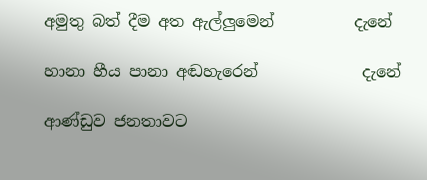අමුතු බත් දීම අත ඇල්ලුමෙන්          දැනේ

හානා හීය පානා අඬහැරෙන්             දැනේ

ආණ්ඩුව ජනතාවට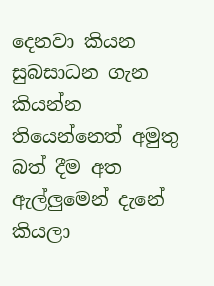දෙනවා කියන සුබසාධන ගැන කියන්න තියෙන්නෙත් අමුතු බත් දීම අත ඇල්ලුමෙන් දැනේ කියලා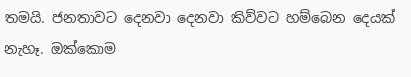තමයි. ජනතාවට දෙනවා දෙනවා කිව්වට හම්බෙන දෙයක් නැහෑ. ඔක්කොම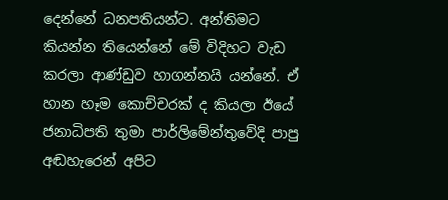දෙන්නේ ධනපතියන්ට. අන්තිමට කියන්න තියෙන්නේ මේ විදිහට වැඩ කරලා ආණ්ඩුව හාගන්නයි යන්නේ. ඒ හාන හෑම කොච්චරක් ද කියලා ඊයේ ජනාධිපති තුමා පාර්ලිමේන්තුවේදි පාපු අඬහැරෙන් අපිට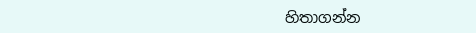හිතාගන්න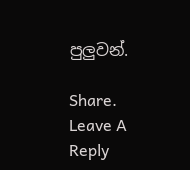පුලුවන්.

Share.
Leave A Reply